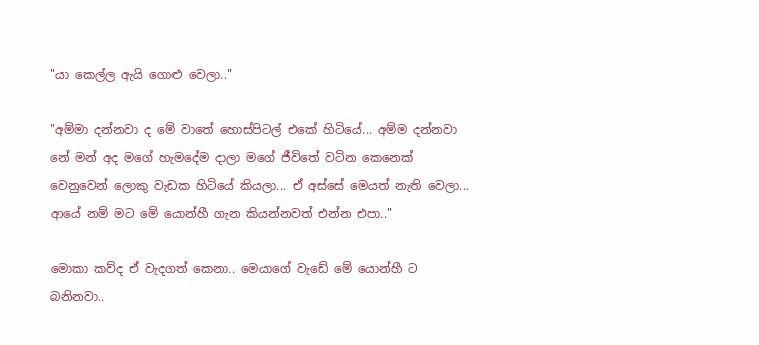"යා කෙල්ල ඇයි ගොළු වෙලා.."

"අම්මා දන්නවා ද මේ වාතේ හොස්පිටල් එකේ හිටියේ... අම්ම දන්නවා නේ මන් අද මගේ හැමදේම දාලා මගේ ජීවිතේ වටින කෙනෙක් වෙනුවෙන් ලොකු වැඩක හිටියේ කියලා... ඒ අස්සේ මෙයත් නැති වෙලා... ආයේ නම් මට මේ යොන්හී ගැන කියන්නවත් එන්න එපා.."

මොකා කව්ද ඒ වැදගත් කෙනා.. මෙයාගේ වැඩේ මේ යොන්හී ට බනිනවා..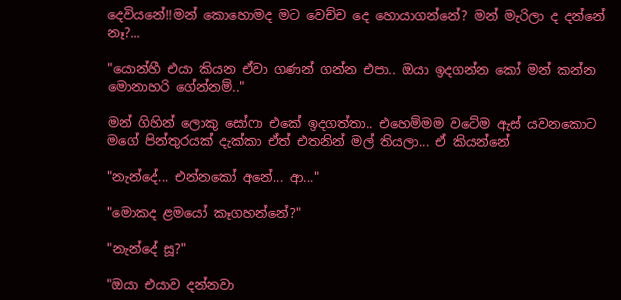දෙවියනේ!!මන් කොහොමද මට වෙච්ච දෙ හොයාගන්නේ? මන් මැරිලා ද දන්නේ නෑ?...

"යොන්හී එයා කියන ඒවා ගණන් ගන්න එපා.. ඔයා ඉදගන්න කෝ මන් කන්න මොනාහරි ගේන්නම්.."

මන් ගිහින් ලොකු සෝෆා එකේ ඉදගත්තා.. එහෙම්මම වටේම ඇස් යවනකොට මගේ පින්තුරයක් දැක්කා ඒත් එතනින් මල් තියලා... ඒ කියන්නේ

"නැන්දේ... එන්නකෝ අනේ... ආ..."

"මොකද ළමයෝ කෑගහන්නේ?"

"නැන්දේ සූ?"

"ඔයා එයාව දන්නවා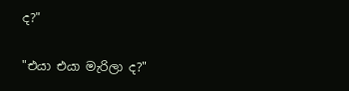ද?"

"එයා එයා මැරිලා ද?"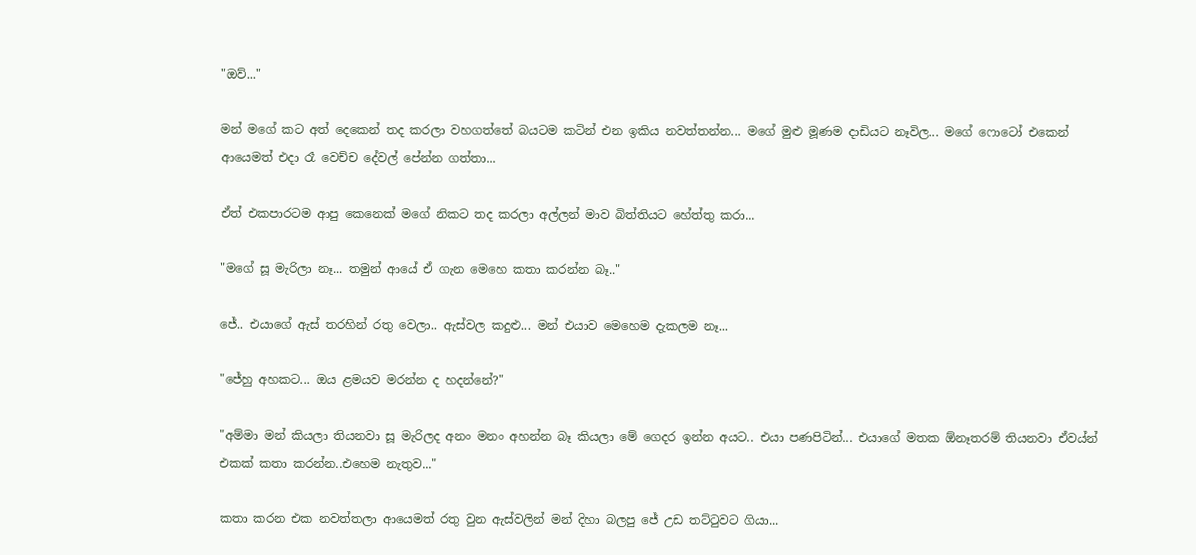"ඔව්..."

මන් මගේ කට අත් දෙකෙන් තද කරලා වහගත්තේ බයටම කටින් එන ඉකිය නවත්තන්න... මගේ මුළු මූණම දාඩියට නෑවිල... මගේ ෆොටෝ එකෙන් ආයෙමත් එදා රෑ වෙච්ච දේවල් පේන්න ගත්තා...

ඒත් එකපාරටම ආපු කෙනෙක් මගේ නිකට තද කරලා අල්ලන් මාව බිත්තියට හේත්තු කරා...

"මගේ සූ මැරිලා නෑ... තමුන් ආයේ ඒ ගැන මෙහෙ කතා කරන්න බෑ.."

ජේ.. එයාගේ ඇස් තරහින් රතු වෙලා.. ඇස්වල කදුළු... මන් එයාව මෙහෙම දැකලම නෑ...

"ජේහු අහකට... ඔය ළමයව මරන්න ද හදන්නේ?"

"අම්මා මන් කියලා තියනවා සූ මැරිලද අනං මනං අහන්න බෑ කියලා මේ ගෙදර ඉන්න අයට.. එයා පණපිටින්... එයාගේ මතක ඕනෑතරම් තියනවා ඒවය්න් එකක් කතා කරන්න..එහෙම නැතුව..."

කතා කරන එක නවත්තලා ආයෙමත් රතු වුන ඇස්වලින් මන් දිහා බලපු ජේ උඩ තට්ටුවට ගියා...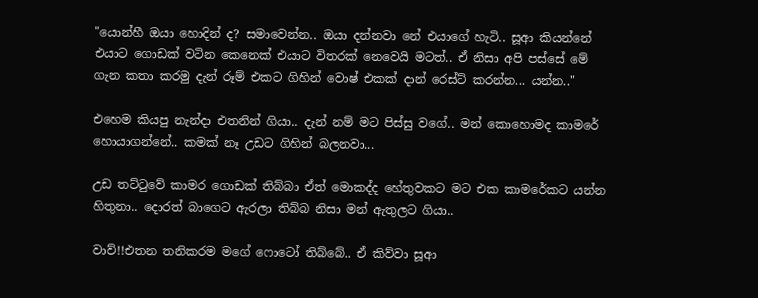"යොන්හී ඔයා හොදින් ද? සමාවෙන්න.. ඔයා දන්නවා නේ එයාගේ හැටි.. සූආ කියන්නේ එයාට ගොඩක් වටින කෙනෙක් එයාට විතරක් නෙවෙයි මටත්.. ඒ නිසා අපි පස්සේ මේ ගැන කතා කරමු දැන් රූම් එකට ගිහින් වොෂ් එකක් දාන් රෙස්ට් කරන්න... යන්න.."

එහෙම කියපු නැන්දා එතනින් ගියා.. දැන් නම් මට පිස්සු වගේ.. මන් කොහොමද කාමරේ හොයාගන්නේ.. කමක් නෑ උඩට ගිහින් බලනවා...

උඩ තට්ටුවේ කාමර ගොඩක් තිබ්බා ඒත් මොකද්ද හේතුවකට මට එක කාමරේකට යන්න හිතුනා.. දොරත් බාගෙට ඇරලා තිබ්බ නිසා මන් ඇතුලට ගියා..

වාව්!!එතන තනිකරම මගේ ෆොටෝ තිබ්බේ.. ඒ කිව්වා සූආ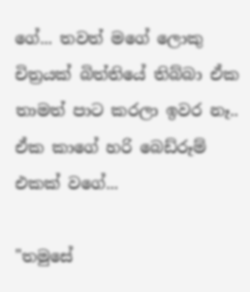ගේ... තවත් මගේ ලොකු චිත්‍රයක් බිත්තියේ තිබ්බා ඒක තාමත් පාට කරලා ඉවර නෑ.. ඒක කාගේ හරි බෙඩ්රූම් එකක් වගේ...

"තමුසේ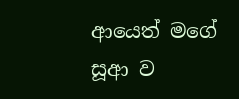ආයෙත් මගේ සූආ ව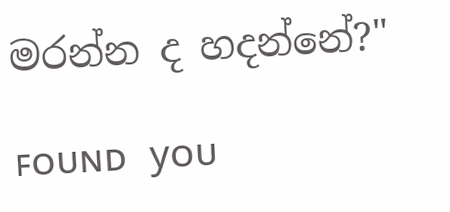මරන්න ද හදන්නේ?"

ꜰᴏᴜɴᴅ yᴏᴜ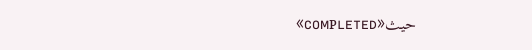«ᴄᴏᴍᴩʟᴇᴛᴇᴅ»حيث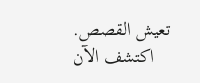تعيش القصص. اكتشف الآن